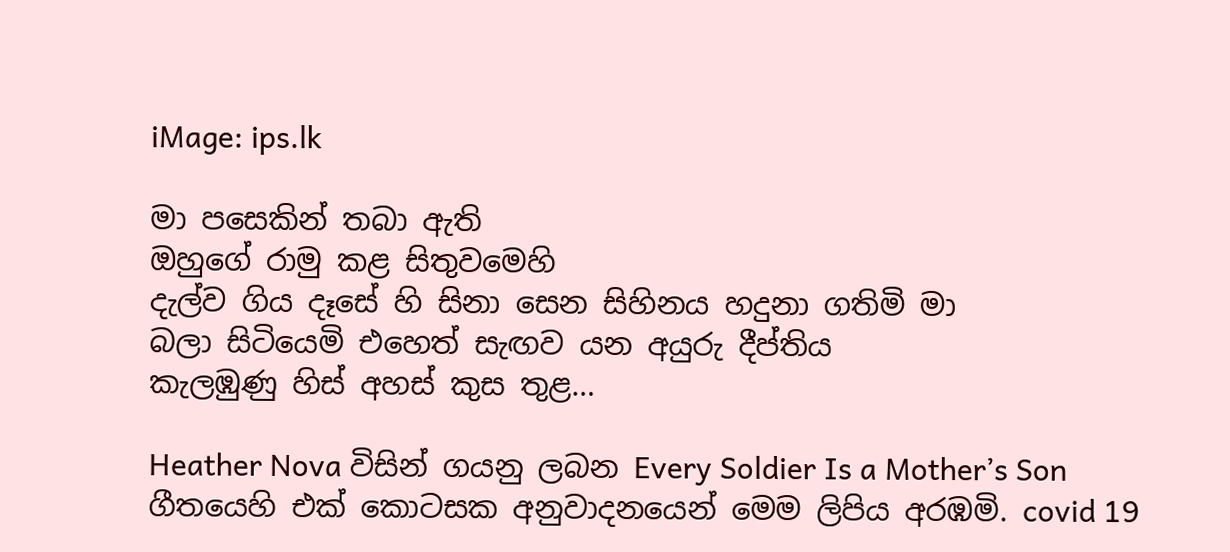iMage: ips.lk

මා පසෙකින් තබා ඇති
ඔහුගේ රාමු කළ සිතුවමෙහි
දැල්ව ගිය දෑසේ හි සිනා සෙන සිහිනය හදුනා ගතිමි මා
බලා සිටියෙමි එහෙත් සැඟව යන අයුරු දීප්තිය
කැලඹුණු හිස් අහස් කුස තුළ…

Heather Nova විසින් ගයනු ලබන Every Soldier Is a Mother’s Son ගීතයෙහි එක් කොටසක අනුවාදනයෙන් මෙම ලිපිය අරඹමි. covid 19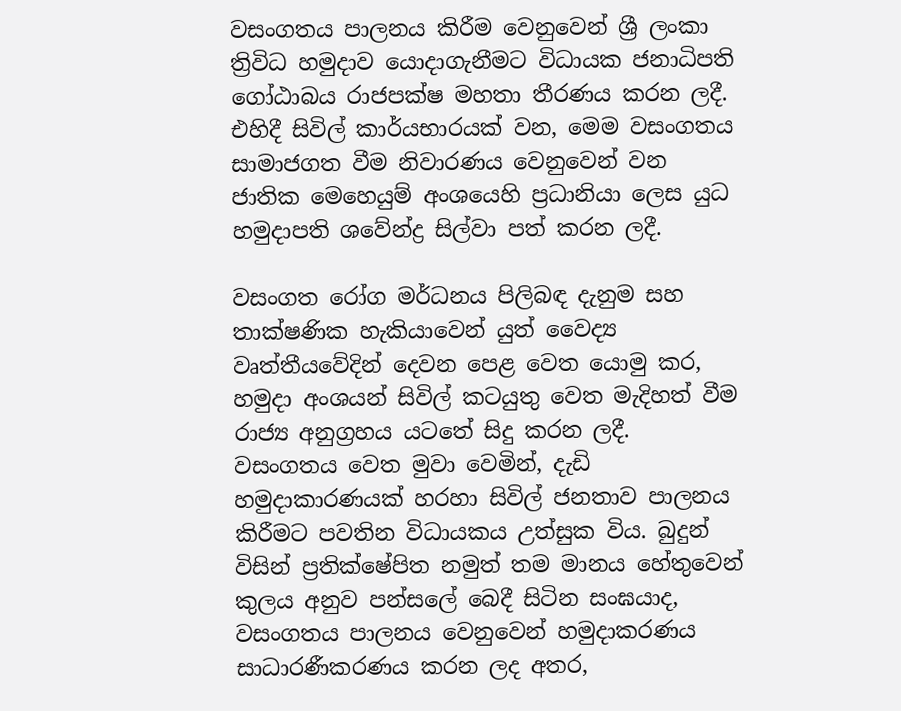වසංගතය පාලනය කිරීම වෙනුවෙන් ශ්‍රී ලංකා ත්‍රිවිධ හමුදාව යොදාගැනීමට විධායක ජනාධිපති ගෝඨාබය රාජපක්ෂ මහතා තීරණය කරන ලදී. එහිදී සිවිල් කාර්යභාරයක් වන, මෙම වසංගතය සාමාජගත වීම නිවාරණය වෙනුවෙන් වන ජාතික මෙහෙයුම් අංශයෙහි ප්‍රධානියා ලෙස යුධ හමුදාපති ශවේන්ද්‍ර සිල්වා පත් කරන ලදී.

වසංගත රෝග මර්ධනය පිලිබඳ දැනුම සහ තාක්ෂණික හැකියාවෙන් යුත් වෛද්‍ය වෘත්තීයවේදින් දෙවන පෙළ වෙත යොමු කර, හමුදා අංශයන් සිවිල් කටයුතු වෙත මැදිහත් වීම රාජ්‍ය අනුග්‍රහය යටතේ සිදු කරන ලදී. වසංගතය වෙත මුවා වෙමින්, දැඩි හමුදාකාරණයක් හරහා සිවිල් ජනතාව පාලනය කිරීමට පවතින විධායකය උත්සුක විය. බුදුන් විසින් ප්‍රතික්ෂේපිත නමුත් තම මානය හේතුවෙන් කුලය අනුව පන්සලේ බෙදී සිටින සංඝයාද, වසංගතය පාලනය වෙනුවෙන් හමුදාකරණය සාධාරණීකරණය කරන ලද අතර,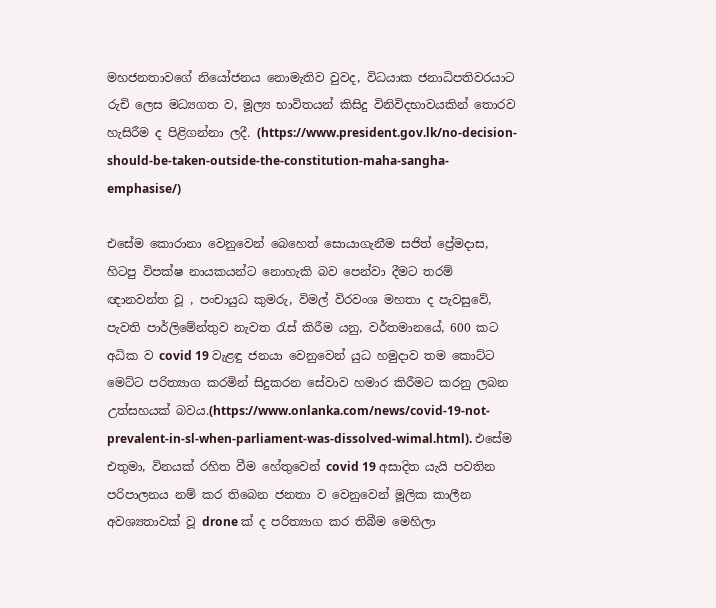මහජනතාවගේ නියෝජනය නොමැතිව වුවද, විධයාක ජනාධිපතිවරයාට රුචි ලෙස මධ්‍යගත ව, මූල්‍ය භාවිතයන් කිසිදු විනිවිදභාවයකින් තොරව හැසිරීම ද පිළිගන්නා ලදී. (https://www.president.gov.lk/no-decision-should-be-taken-outside-the-constitution-maha-sangha-emphasise/)

එසේම කොරානා වෙනුවෙන් බෙහෙත් සොයාගැනීම සජිත් ප්‍රේමදාස, හිටපු විපක්ෂ නායකයන්ට නොහැකි බව පෙන්වා දීමට තරම් ඥානවන්ත වූ , පංචායුධ කුමරු, විමල් විරවංශ මහතා ද පැවසුවේ, පැවති පාර්ලිමේන්තුව නැවත රැස් කිරීම යනු, වර්තමානයේ, 600 කට අධික ව covid 19 වැළඳු ජනයා වෙනුවෙන් යුධ හමුදාව තම කොට්ට මෙට්ට පරිත්‍යාග කරමින් සිදුකරන සේවාව හමාර කිරීමට කරනු ලබන උත්සහයක් බවය.(https://www.onlanka.com/news/covid-19-not-prevalent-in-sl-when-parliament-was-dissolved-wimal.html). එසේම එතුමා, විනයක් රහිත වීම හේතුවෙන් covid 19 අසාදිත යැයි පවතින පරිපාලනය නම් කර තිබෙන ජනතා ව වෙනුවෙන් මූලික කාලීන අවශ්‍යතාවක් වූ drone ක් ද පරිත්‍යාග කර තිබීම මෙහිලා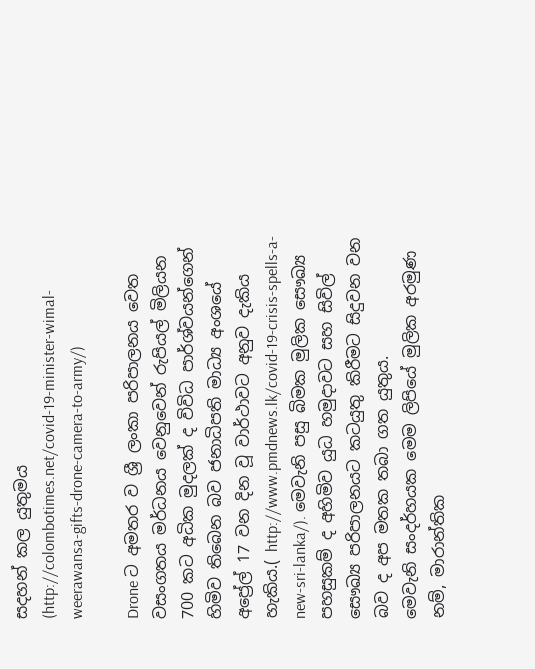සදහන් කල යුතුමය (http://colombotimes.net/covid-19-minister-wimal-weerawansa-gifts-drone-camera-to-army/)

Drone ට අමතර ව ශ්‍රී ලංකා පරිපාලනය වෙත වසංගතය මර්ධනය වෙනුවෙන් රුපියල් මිලියන 700 කට අධික මුදලක් ද විවිධ පාර්ශ්වයන්ගෙන් හිමිව තිබෙන බව ජනාධිපති මාධ්‍ය අංශයේ අප්‍රේල් 17 වන දින වූ වාර්ථාවට අනුව දැකිය හැකිය.( http://www.pmdnews.lk/covid-19-crisis-spells-a-new-sri-lanka/). මෙවැනි පසු බිමක මුලික සෞඛ්‍ය පහසුකම් ද අහිමිව යුධ හමුදාවට සහ සිවිල් සෞඛ්‍ය පරිපාලනයට කටයුතු කිරීමට සිදුවන වන බව ද අප මතක තබා ගත යුතුය.
මෙවැනි සංදර්හයක මෙම ලිපියේ මුලික අරමුණ නම්, මාරාන්තික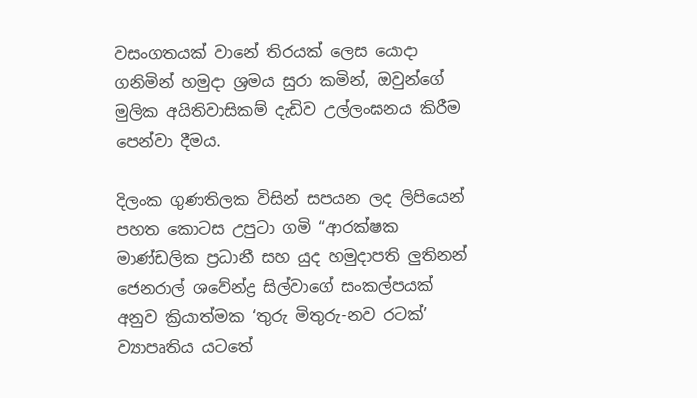වසංගතයක් වානේ තිරයක් ලෙස යොදා ගනිමින් හමුදා ශ්‍රමය සුරා කමින්, ඔවුන්ගේ මුලික අයිතිවාසිකම් දැඩිව උල්ලංඝනය කිරීම පෙන්වා දීමය.

දිලංක ගුණතිලක විසින් සපයන ලද ලිපියෙන් පහත කොටස උපුටා ගමි “ආරක්ෂක මාණ්ඩලික ප්‍රධානී සහ යුද හමුදාපති ලුතිනන් ජෙනරාල් ශවේන්ද්‍ර සිල්වාගේ සංකල්පයක් අනුව ක්‍රියාත්මක ‘තුරු මිතුරු-නව රටක්’ ව්‍යාපෘතිය යටතේ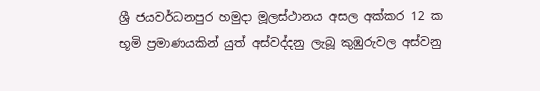ශ්‍රී ජයවර්ධනපුර හමුදා මූලස්ථානය අසල අක්කර 12 ක භූමි ප්‍රමාණයකින් යුත් අස්වද්දනු ලැබූ කුඹුරුවල අස්වනු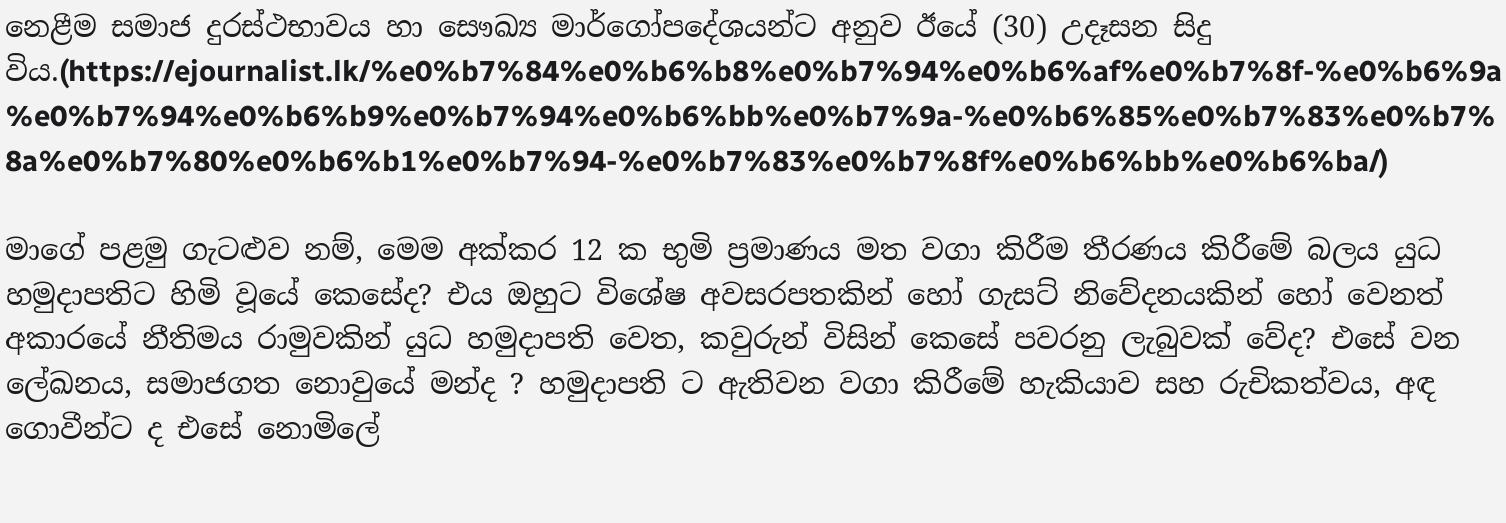නෙළීම සමාජ දුරස්ථභාවය හා සෞඛ්‍ය මාර්ගෝපදේශයන්ට අනුව ඊයේ (30) උදෑසන සිදු විය.(https://ejournalist.lk/%e0%b7%84%e0%b6%b8%e0%b7%94%e0%b6%af%e0%b7%8f-%e0%b6%9a%e0%b7%94%e0%b6%b9%e0%b7%94%e0%b6%bb%e0%b7%9a-%e0%b6%85%e0%b7%83%e0%b7%8a%e0%b7%80%e0%b6%b1%e0%b7%94-%e0%b7%83%e0%b7%8f%e0%b6%bb%e0%b6%ba/)

මාගේ පළමු ගැටළුව නම්, මෙම අක්කර 12 ක භුමි ප්‍රමාණය මත වගා කිරීම තීරණය කිරීමේ බලය යුධ හමුදාපතිට හිමි වූයේ කෙසේද? එය ඔහුට විශේෂ අවසරපතකින් හෝ ගැසට් නිවේදනයකින් හෝ වෙනත් අකාරයේ නීතිමය රාමුවකින් යුධ හමුදාපති වෙත, කවුරුන් විසින් කෙසේ පවරනු ලැබුවක් වේද? එසේ වන ලේඛනය, සමාජගත නොවුයේ මන්ද ? හමුදාපති ට ඇතිවන වගා කිරීමේ හැකියාව සහ රුචිකත්වය, අඳ ගොවීන්ට ද එසේ නොමිලේ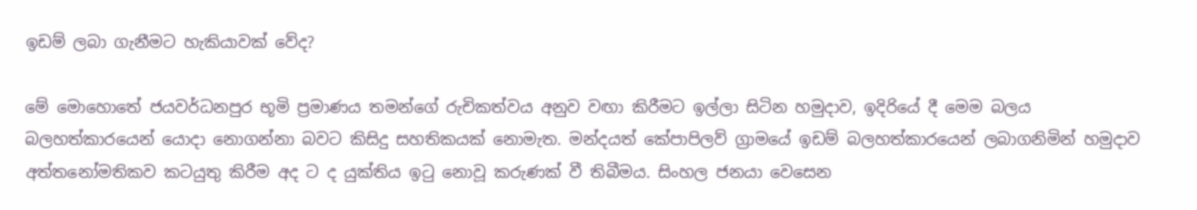ඉඩම් ලබා ගැනීමට හැකියාවක් වේද?

මේ මොහොතේ ජයවර්ධනපුර භූමි ප්‍රමාණය තමන්ගේ රුචිකත්වය අනුව වඟා කිරීමට ඉල්ලා සිටින හමුදාව, ඉදිරියේ දී මෙම බලය බලහත්කාරයෙන් යොදා නොගන්නා බවට කිසිදු සහතිකයක් නොමැත. මන්දයත් කේපාපිලව් ග්‍රාමයේ ඉඩම් බලහත්කාරයෙන් ලබාගනිමින් හමුදාව අත්තනෝමතිකව කටයුතු කිරීම අද ට ද යුක්තිය ඉටු නොවූ කරුණක් වී තිබීමය. සිංහල ජනයා වෙසෙන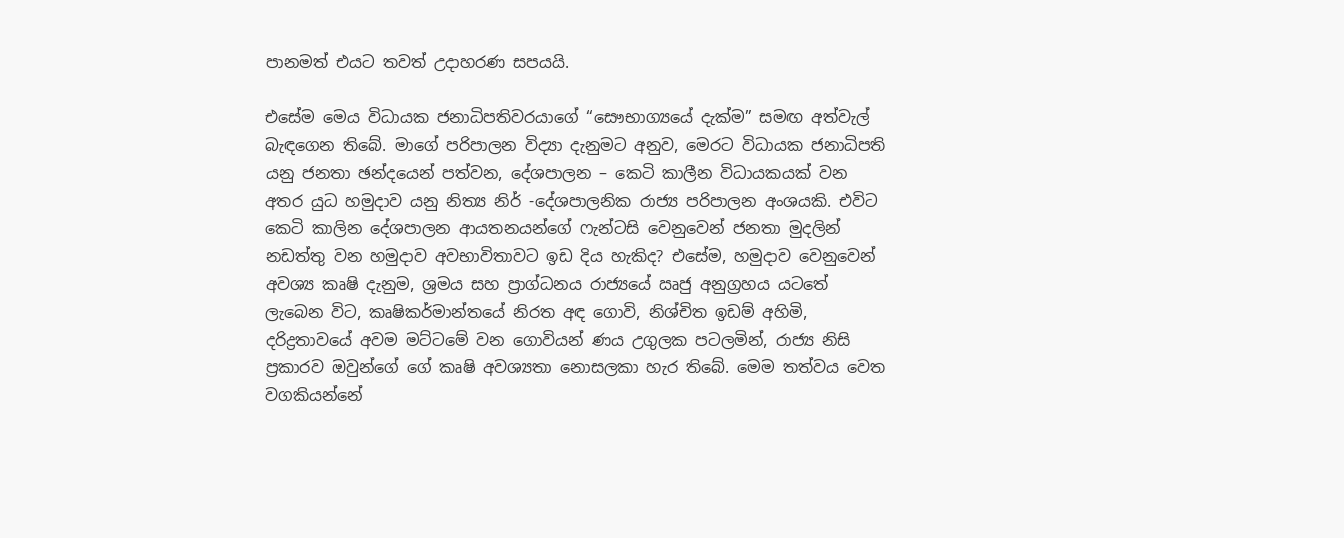පානමත් එයට තවත් උදාහරණ සපයයි.

එසේම මෙය විධායක ජනාධිපතිවරයාගේ “සෞභාග්‍යයේ දැක්ම” සමඟ අත්වැල් බැඳගෙන තිබේ. මාගේ පරිපාලන විද්‍යා දැනුමට අනුව, මෙරට විධායක ජනාධිපති යනු ජනතා ඡන්දයෙන් පත්වන, දේශපාලන – කෙටි කාලීන විධායකයක් වන අතර යුධ හමුදාව යනු නිත්‍ය නිර් -දේශපාලනික රාජ්‍ය පරිපාලන අංශයකි. එවිට කෙටි කාලින දේශපාලන ආයතනයන්ගේ ෆැන්ටසි වෙනුවෙන් ජනතා මුදලින් නඩත්තු වන හමුදාව අවභාවිතාවට ඉඩ දිය හැකිද? එසේම, හමුදාව වෙනුවෙන් අවශ්‍ය කෘෂි දැනුම, ශ්‍රමය සහ ප්‍රාග්ධනය රාජ්‍යයේ ඍජු අනුග්‍රහය යටතේ ලැබෙන විට, කෘෂිකර්මාන්තයේ නිරත අඳ ගොවි, නිශ්චිත ඉඩම් අහිමි, දරිද්‍රතාවයේ අවම මට්ටමේ වන ගොවියන් ණය උගුලක පටලමින්, රාජ්‍ය නිසි ප්‍රකාරව ඔවුන්ගේ ගේ කෘෂි අවශ්‍යතා නොසලකා හැර තිබේ. මෙම තත්වය වෙත වගකියන්නේ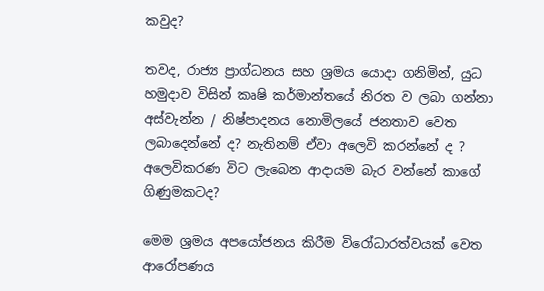කවුද?

තවද, රාජ්‍ය ප්‍රාග්ධනය සහ ශ්‍රමය යොදා ගනිමින්, යුධ හමුදාව විසින් කෘෂි කර්මාන්තයේ නිරත ව ලබා ගන්නා අස්වැන්න / නිෂ්පාදනය නොමිලයේ ජනතාව වෙත ලබාදෙන්නේ ද? නැතිනම් ඒවා අලෙවි කරන්නේ ද ? අලෙවිකරණ විට ලැබෙන ආදායම බැර වන්නේ කාගේ ගිණුමකටද?

මෙම ශ්‍රමය අපයෝජනය කිරීම විරෝධාරත්වයක් වෙත ආරෝපණය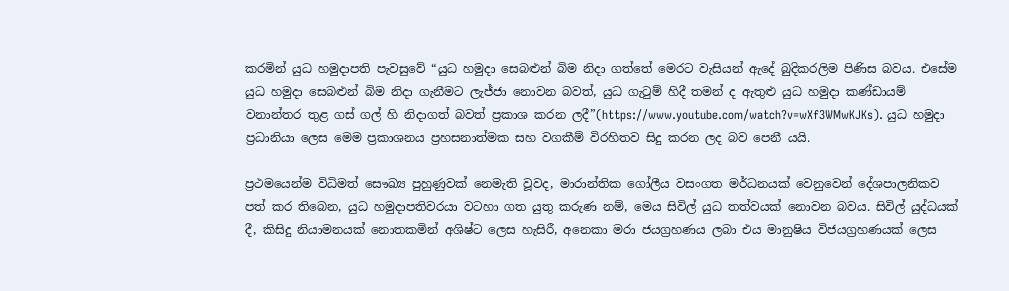කරමින් යුධ හමුදාපති පැවසුවේ “යුධ හමුදා සෙබළුන් බිම නිදා ගත්තේ මෙරට වැසියන් ඇදේ බුදිකරලිම පිණිස බවය. එසේම යුධ හමුදා සෙබළුන් බිම නිදා ගැනීමට ලැජ්ජා නොවන බවත්, යුධ ගැටුම් හිදී තමන් ද ඇතුළු යුධ හමුදා කණ්ඩායම් වනාන්තර තුළ ගස් ගල් හි නිදාගත් බවත් ප්‍රකාශ කරන ලදී”(https://www.youtube.com/watch?v=wXf3WMwKJKs). යුධ හමුදා ප්‍රධානියා ලෙස මෙම ප්‍රකාශනය ප්‍රහසනාත්මක සහ වගකීම් විරහිතව සිදු කරන ලද බව පෙනී යයි.

ප්‍රථමයෙන්ම විධිමත් සෞඛ්‍ය පුහුණුවක් නෙමැති වූවද, මාරාන්තික ගෝලීය වසංගත මර්ධනයක් වෙනුවෙන් දේශපාලනිකව පත් කර තිබෙන, යුධ හමුදාපතිවරයා වටහා ගත යුතු කරුණ නම්, මෙය සිවිල් යුධ තත්වයක් නොවන බවය. සිවිල් යුද්ධයක් දී, කිසිදු නියාමනයක් නොතකමින් අශිෂ්ට ලෙස හැසිරී, අනෙකා මරා ජයග්‍රහණය ලබා එය මානුෂිය විජයග්‍රහණයක් ලෙස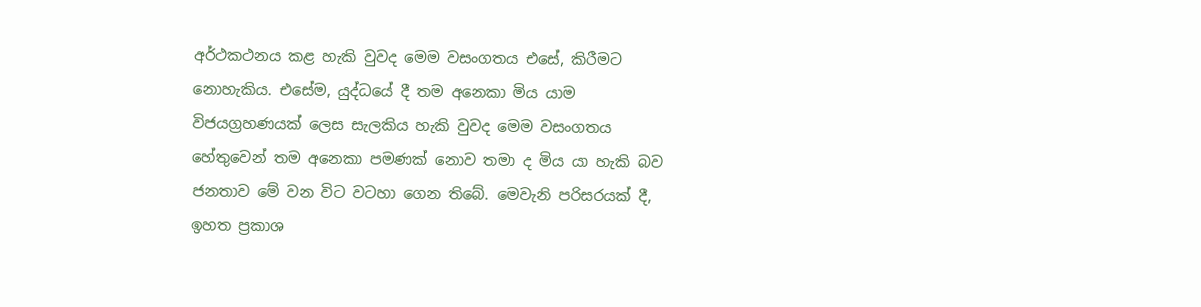අර්ථකථනය කළ හැකි වුවද මෙම වසංගතය එසේ, කිරීමට නොහැකිය. එසේම, යුද්ධයේ දී තම අනෙකා මිය යාම විජයග්‍රහණයක් ලෙස සැලකිය හැකි වුවද මෙම වසංගතය හේතුවෙන් තම අනෙකා පමණක් නොව තමා ද මිය යා හැකි බව ජනතාව මේ වන විට වටහා ගෙන තිබේ. මෙවැනි පරිසරයක් දී, ඉහත ප්‍රකාශ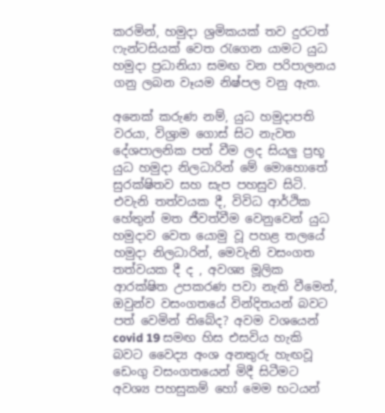කරමින්, හමුදා ශ්‍රමිකයක් තව දුරටත් ෆැන්ටසියක් වෙත රැගෙන යාමට යුධ හමුදා ප්‍රධානියා සමඟ වන පරිපාලනය ගනු ලබන වෑයම නිෂ්පල වනු ඇත.

අනෙක් කරුණ නම්, යුධ හමුදාපති වරයා, විශ්‍රාම ගොස් සිට නැවත දේශපාලනික පත් වීම ලද සියලු ප්‍රභූ යුධ හමුදා නිලධාරින් මේ මොහොතේ සුරක්ෂිතව සහ සැප පහසුව සිටි. එවැනි තත්වයක දී, විවිධ ආර්ථික හේතුන් මත ජීවත්වීම වෙනුවෙන් යුධ හමුදාව වෙත යොමු වූ පහළ තලයේ හමුදා නිලධාරින්, මෙවැනි වසංගත තත්වයක දී ද , අවශ්‍ය මූලික ආරක්ෂිත උපකරණ පවා නැති වීමෙන්, ඔවුන්ව වසංගතයේ වින්දිතයන් බවට පත් වෙමින් තිබේද? අවම වශයෙන් covid 19 සමඟ හිස එසවිය හැකි බවට වෛද්‍ය අංශ අනතුරු හැඟවූ ඩෙංගු වසංගතයෙන් මිදී සිටීමට අවශ්‍ය පහසුකම් හෝ මෙම භටයන්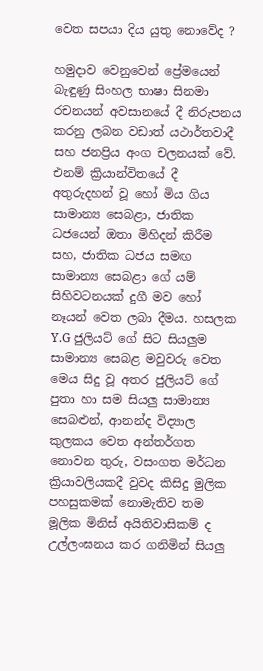වෙත සපයා දිය යුතු නොවේද ?

හමුදාව වෙනුවෙන් ප්‍රේමයෙන් බැඳුණු සිංහල භාෂා‍ සිනමා රචනයන් අවසානයේ දී නිරුපනය කරනු ලබන වඩාත් යථාර්තවාදී සහ ජනප්‍රිය අංග චලනයක් වේ. එනම් ක්‍රියාන්විතයේ දී අතුරුදහන් වූ හෝ මිය ගිය සාමාන්‍ය සෙබළා, ජාතික ධජයෙන් ඔතා මිහිදන් කිරීම සහ, ජාතික ධජය සමඟ සාමාන්‍ය සෙබළා ගේ යම් සිහිවටනයක් දුගී මව හෝ නෑයන් වෙත ලබා දීමය. හසලක Y.G ජුලියට් ගේ සිට සියලුම සාමාන්‍ය සෙබළ මවුවරු වෙත මෙය සිදු වූ අතර ජුලියට් ගේ පුතා හා සම සියලු සාමාන්‍ය සෙබළුන්, ආනන්ද විද්‍යාල කුලකය වෙත අන්තර්ගත නොවන තුරු, වසංගත මර්ධන ක්‍රියාවලියකදී වුවද කිසිදු මුලික පහසුකමක් නොමැතිව තම මූලික මිනිස් අයිතිවාසිකම් ද උල්ලංඝනය කර ගනිමින් සියලු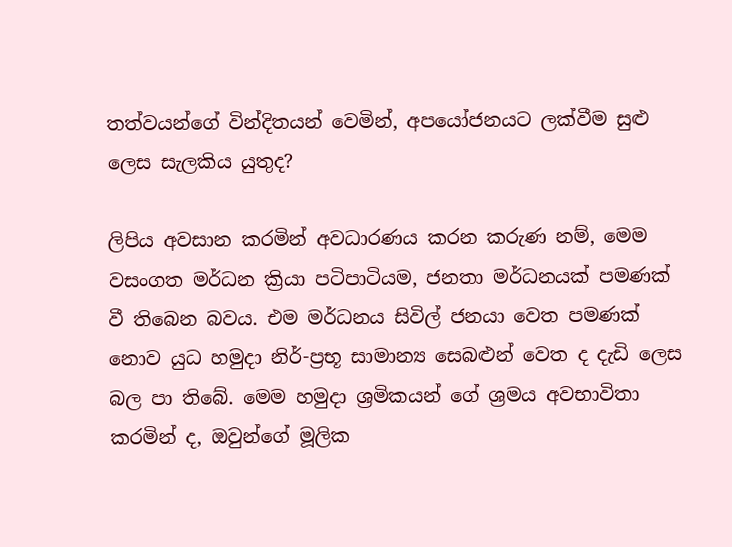තත්වයන්ගේ වින්දිතයන් වෙමින්, අපයෝජනයට ලක්වීම සුළු ලෙස සැලකිය යුතුද?

ලිපිය අවසාන කරමින් අවධාරණය කරන කරුණ නම්, මෙම වසංගත මර්ධන ක්‍රියා පටිපාටියම, ජනතා මර්ධනයක් පමණක් වී තිබෙන බවය. එම මර්ධනය සිවිල් ජනයා වෙත පමණක් නොව යුධ හමුදා නිර්-ප්‍රභූ සාමාන්‍ය සෙබළුන් වෙත ද දැඩි ලෙස බල පා තිබේ. මෙම හමුදා ශ්‍රමිකයන් ගේ ශ්‍රමය අවභාවිතා කරමින් ද, ඔවුන්ගේ මූලික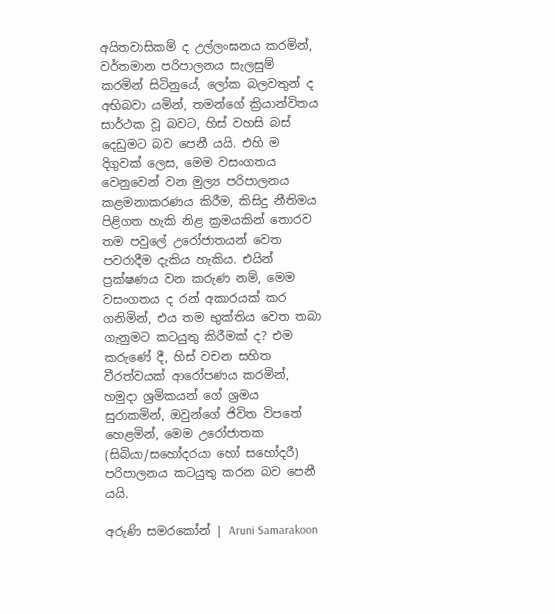අයිතවාසිකම් ද උල්ලංඝනය කරමින්, වර්තමාන පරිපාලනය සැලසුම් කරමින් සිටිනුයේ, ලෝක බලවතුන් ද අභිබවා යමින්, තමන්ගේ ක්‍රියාන්විතය සාර්ථක වූ බවට, හිස් වහසි බස් දෙඩුමට බව පෙනී යයි. එහි ම දිගුවක් ලෙස, මෙම වසංගතය වෙනුවෙන් වන මුල්‍ය පරිපාලනය කළමනාකරණය කිරීම, කිසිදු නීතිමය පිළිගත හැකි නිළ ක්‍රමයකින් තොරව තම පවුලේ උරෝජාතයන් වෙත පවරාදීම දැකිය හැකිය. එයින් ප්‍රක්ෂණය වන කරුණ නම්, මෙම වසංගතය ද රන් අකාරයක් කර ගනිමින්, එය තම භුක්තිය වෙත තබා ගැනුමට කටයුතු කිරීමක් ද? එම කරුණේ දී, හිස් වචන සහිත වීරත්වයක් ආරෝපණය කරමින්, හමුදා ශ්‍රමිකයන් ගේ ශ්‍රමය සුරාකමින්, ඔවුන්ගේ ජිවිත විපතේ හෙළමින්, මෙම උරෝජාතක (සිබියා/සහෝදරයා හෝ සහෝදරී) පරිපාලනය කටයුතු කරන බව පෙනී යයි.

අරුණි සමරකෝන් | Aruni Samarakoon